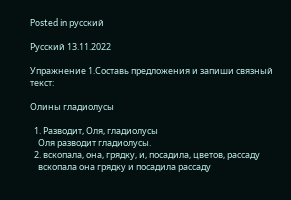Posted in русский

Русский 13.11.2022

Упражнение 1.Составь предложения и запиши связный текст:

Олины гладиолусы

  1. Разводит, Оля, гладиолусы
    Оля разводит гладиолусы.
  2. вскопала, она, грядку, и, посадила, цветов, рассаду
    вскопала она грядку и посадила рассаду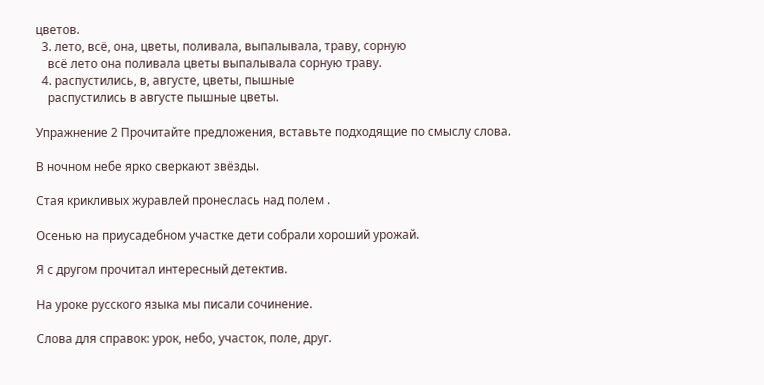цветов.
  3. лето, всё, она, цветы, поливала, выпалывала, траву, сорную
    всё лето она поливала цветы выпалывала сорную траву.
  4. распустились, в, августе, цветы, пышные
    распустились в августе пышные цветы.

Упражнение 2 Прочитайте предложения, вставьте подходящие по смыслу слова.

В ночном небе ярко сверкают звёзды.

Стая крикливых журавлей пронеслась над полем .

Осенью на приусадебном участке дети собрали хороший урожай.

Я с другом прочитал интересный детектив.

На уроке русского языка мы писали сочинение.

Слова для справок: урок, небо, участок, поле, друг.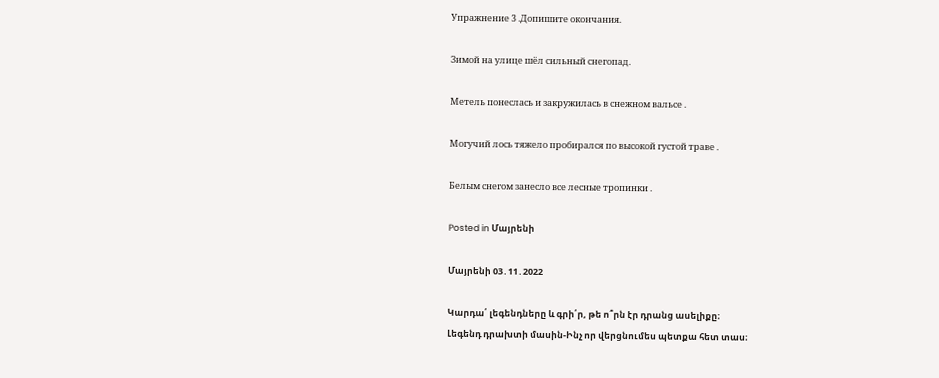Упражнение 3 .Допишите окончания.

Зимой на улице шёл сильный снегопад.

Метель понеслась и закружилась в снежном вальсе .

Могучий лось тяжело пробирался по высокой густой траве .

Белым снегом занесло все лесные тропинки .

Posted in Մայրենի

Մայրենի 03․11․2022

Կարդա՛ լեգենդները և գրի՛ր, թե ո՞րն էր դրանց ասելիքը։
Լեգենդ դրախտի մասին-Ինչ որ վերցնումես պետքա հետ տաս։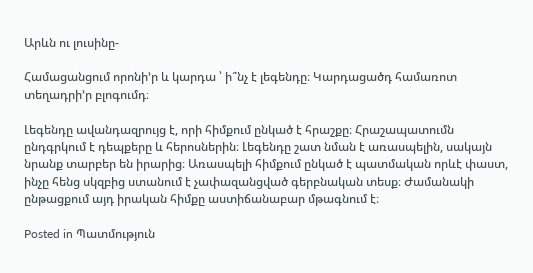Արևն ու լուսինը-

Համացանցում որոնի’ր և կարդա ՝ ի՞նչ է լեգենդը։ Կարդացածդ համառոտ տեղադրի’ր բլոգումդ։

Լեգենդը ավանդազրույց է, որի հիմքում ընկած է հրաշքը։ Հրաշապատումն ընդգրկում է դեպքերը և հերոսներին։ Լեգենդը շատ նման է առասպելին, սակայն նրանք տարբեր են իրարից։ Առասպելի հիմքում ընկած է պատմական որևէ փաստ, ինչը հենց սկզբից ստանում է չափազանցված գերբնական տեսք։ Ժամանակի ընթացքում այդ իրական հիմքը աստիճանաբար մթագնում է։

Posted in Պատմություն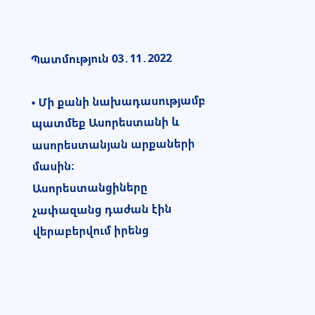Պատմություն 03․11․2022

• Մի քանի նախադասությամբ պատմեք Ասորեստանի և ասորեստանյան արքաների մասին։
Ասորեստանցիները չափազանց դաժան էին վերաբերվում իրենց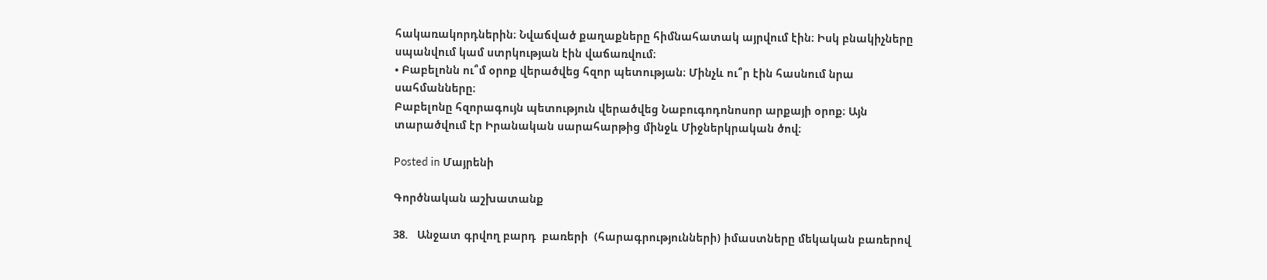հակառակորդներին։ Նվաճված քաղաքները հիմնահատակ այրվում էին։ Իսկ բնակիչները սպանվում կամ ստրկության էին վաճառվում։
• Բաբելոնն ու՞մ օրոք վերածվեց հզոր պետության։ Մինչև ու՞ր էին հասնում նրա սահմանները։
Բաբելոնը հզորագույն պետություն վերածվեց Նաբուգոդոնոսոր արքայի օրոք։ Այն տարածվում էր Իրանական սարահարթից մինջև Միջներկրական ծով։

Posted in Մայրենի

Գործնական աշխատանք

38.   Անջատ գրվող բարդ  բառերի  (հարագրությունների) իմաստները մեկական բառերով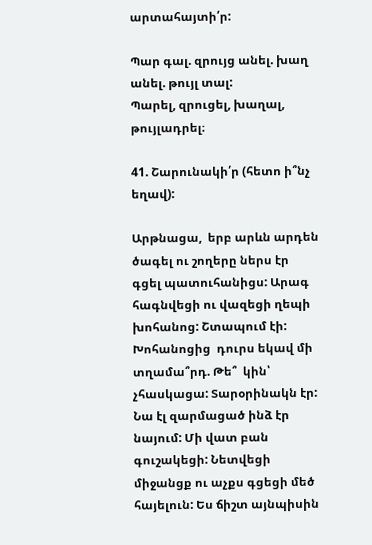արտահայտի՛ր:

Պար գալ. զրույց անել. խաղ անել. թույլ տալ:
Պարել, զրուցել, խաղալ, թույլադրել։

41. Շարունակի՛ր (հետո ի՞նչ եղավ):

Արթնացա,  երբ արևն արդեն  ծագել ու շողերը ներս էր գցել պատուհանիցս: Արագ հագնվեցի ու վազեցի ղեպի խոհանոց: Շտապում էի: Խոհանոցից  դուրս եկավ մի տղամա՞րդ. Թե՞  կին՝ չհասկացա: Տարօրինակն էր: Նա էլ զարմացած ինձ էր նայում: Մի վատ բան գուշակեցի: Նետվեցի միջանցք ու աչքս գցեցի մեծ հայելուն: Ես ճիշտ այնպիսին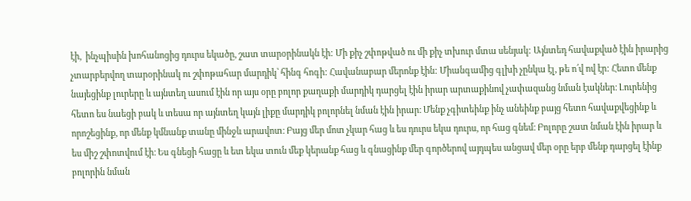էի,  ինչպիսին խոհանոցից դուրս եկածը, շատ տարօրինակն էի: Մի քիչ շփոթված ու մի քիչ տխուր մտա սենյակ: Այնտեդ հավաքված էին իրարից չտարբերվող տարօրինակ ու շփոթահար մարդիկ՝ հինգ հոգի: Հավանաբար մերոնք էին: Միանգամից գլխի չընկա էլ, թե ո՛վ ով էր: Հետո մենք նայեցինք լուրերը և այնտեղ ասում էին որ այս օրը բոլոր քաղաքի մարդիկ դարցել էին իրար արտաքինով չափազանց նման էակներ։ Լուրենից հետո ես նաեցի բակ և տեսա որ այնտեղ կայն լիքը մարդիկ բոլորնել նման էին իրար։ Մենք չգիտեինք ինչ անեինք բայց հետո հավաքվեցինք և որոշեցինք, որ մենք կմնանք տանը մինջև արավոտ։ Բայց մեր մոտ չկար հաց և ես դուրս եկա դուրս, որ հաց գնեմ։ Բոլորը շատ նման էին իրար և ես միշ շփոտվում էի։ Ես գնեցի հացը և ետ եկա տուն մեք կերանք հաց և գնացինք մեր գործերով այդպես անցավ մեր օրը երբ մենք դարցել էինք բոլորին նման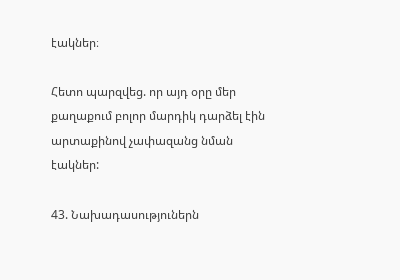էակներ։

Հետո պարզվեց. որ այդ օրը մեր քաղաքում բոլոր մարդիկ դարձել էին արտաքինով չափազանց նման էակներ:

43. Նախադասություներն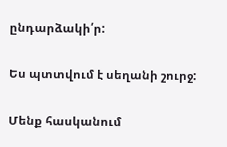ընդարձակի՛ր:

Ես պտտվում է սեղանի շուրջ:

Մենք հասկանում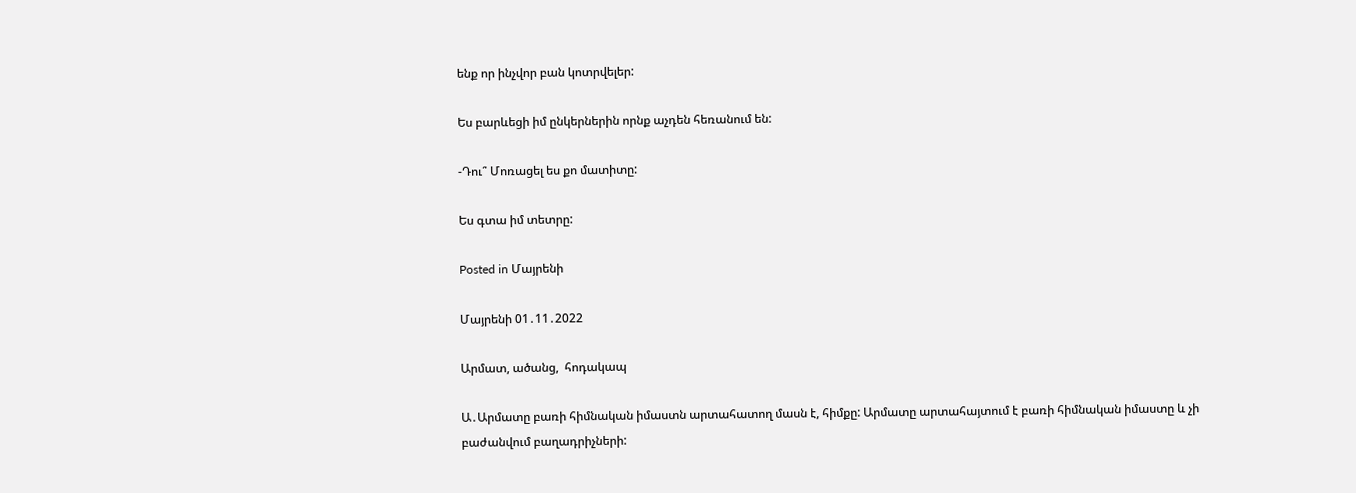ենք որ ինչվոր բան կոտրվելեր:

Ես բարևեցի իմ ընկերներին որնք աչդեն հեռանում են:

-Դու՞ Մոռացել ես քո մատիտը:

Ես գտա իմ տետրը:

Posted in Մայրենի

Մայրենի 01․11․2022

Արմատ, ածանց,  հոդակապ

Ա․Արմատը բառի հիմնական իմաստն արտահատող մասն է, հիմքը: Արմատը արտահայտում է բառի հիմնական իմաստը և չի բաժանվում բաղադրիչների: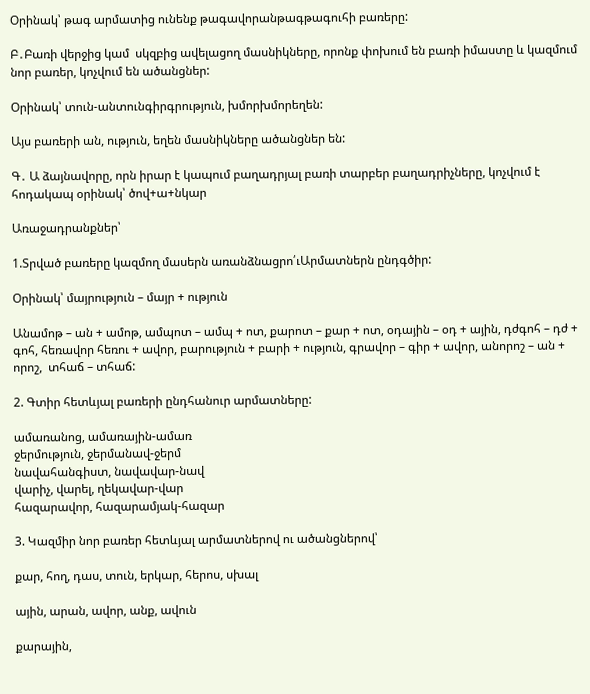Օրինակ՝ թագ արմատից ունենք թագավորանթագթագուհի բառերը:

Բ․Բառի վերջից կամ  սկզբից ավելացող մասնիկները, որոնք փոխում են բառի իմաստը և կազմում նոր բառեր, կոչվում են ածանցներ:

Օրինակ՝ տուն-անտունգիրգրություն, խմորխմորեղեն:

Այս բառերի ան, ություն, եղեն մասնիկները ածանցներ են:

Գ․ Ա ձայնավորը, որն իրար է կապում բաղադրյալ բառի տարբեր բաղադրիչները, կոչվում է հոդակապ օրինակ՝ ծով+ա+նկար

Առաջադրանքներ՝

1.Տրված բառերը կազմող մասերն առանձնացրո՛ւԱրմատներն ընդգծիր:

Օրինակ՝ մայրություն – մայր + ություն

Անամոթ – ան + ամոթ, ամպոտ – ամպ + ոտ, քարոտ – քար + ոտ, օդային – օդ + ային, դժգոհ – դժ + գոհ, հեռավոր հեռու + ավոր, բարություն + բարի + ություն, գրավոր – գիր + ավոր, անորոշ – ան + որոշ,  տհաճ – տհաճ:

2. Գտիր հետևյալ բառերի ընդհանուր արմատները:

ամառանոց, ամառային-ամառ
ջերմություն, ջերմանավ-ջերմ
նավահանգիստ, նավավար-նավ
վարիչ, վարել, ղեկավար-վար
հազարավոր, հազարամյակ-հազար

3. Կազմիր նոր բառեր հետևյալ արմատներով ու ածանցներով՝

քար, հող, դաս, տուն, երկար, հերոս, սխալ

ային, արան, ավոր, անք, ավուն

քարային,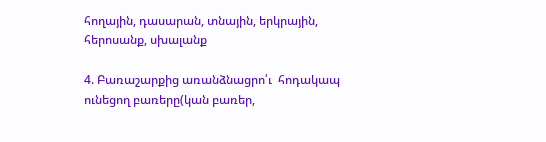հողային, դասարան, տնային, երկրային, հերոսանք, սխալանք

4. Բառաշարքից առանձնացրո՛ւ  հոդակապ ունեցող բառերը(կան բառեր,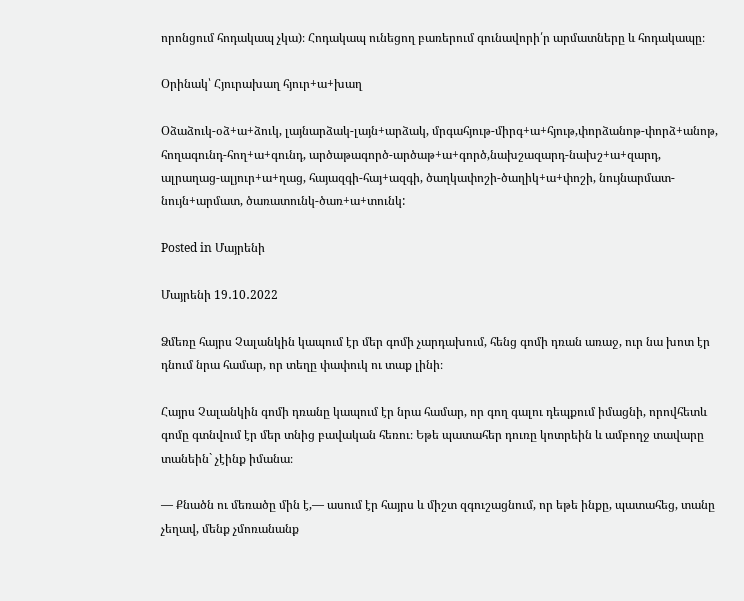որոնցում հոդակապ չկա)։ Հոդակապ ունեցող բառերում գունավորի՛ր արմատները և հոդակապը։

Օրինակ՝ Հյուրախաղ հյուր+ա+խաղ

Օձաձուկ-օձ+ա+ձուկ, լայնարձակ-լայն+արձակ, մրգահյութ-միրգ+ա+հյութ,փորձանոթ-փորձ+անոթ, հողագունդ-հող+ա+գունդ, արծաթագործ-արծաթ+ա+գործ,նախշազարդ-նախշ+ա+զարդ, ալրաղաց-ալյուր+ա+ղաց, հայազգի-հայ+ազգի, ծաղկափոշի-ծաղիկ+ա+փոշի, նույնարմատ-նույն+արմատ, ծառատունկ-ծառ+ա+տունկ:

Posted in Մայրենի

Մայրենի 19․10․2022

Ձմեռը հայրս Չալանկին կապում էր մեր գոմի չարդախում, հենց գոմի դռան առաջ, ուր նա խոտ էր դնում նրա համար, որ տեղը փափուկ ու տաք լինի։

Հայրս Չալանկին գոմի դռանը կապում էր նրա համար, որ գող գալու դեպքում իմացնի, որովհետև գոմը գտնվում էր մեր տնից բավական հեռու։ Եթե պատահեր դուռը կոտրեին և ամբողջ տավարը տանեին` չէինք իմանա։

— Քնածն ու մեռածը մին է,— ասում էր հայրս և միշտ զգուշացնում, որ եթե ինքը, պատահեց, տանը չեղավ, մենք չմոռանանք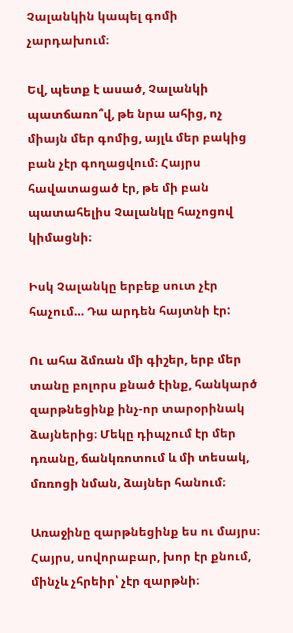Չալանկին կապել գոմի չարդախում։

Եվ, պետք է ասած, Չալանկի պատճառո՞վ, թե նրա ահից, ոչ միայն մեր գոմից, այլև մեր բակից բան չէր գողացվում։ Հայրս հավատացած էր, թե մի բան պատահելիս Չալանկը հաչոցով կիմացնի։

Իսկ Չալանկը երբեք սուտ չէր հաչում… Դա արդեն հայտնի էր:

Ու ահա ձմռան մի գիշեր, երբ մեր տանը բոլորս քնած էինք, հանկարծ զարթնեցինք ինչ-որ տարօրինակ ձայներից։ Մեկը դիպչում էր մեր դռանը, ճանկռոտում և մի տեսակ, մռռոցի նման, ձայներ հանում։

Առաջինը զարթնեցինք ես ու մայրս։ Հայրս, սովորաբար, խոր էր քնում, մինչև չհրեիր՝ չէր զարթնի։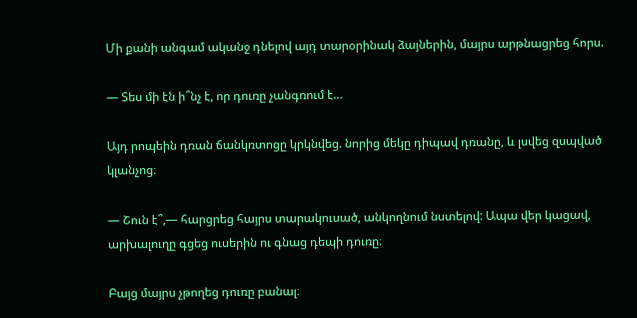Մի քանի անգամ ականջ դնելով այդ տարօրինակ ձայներին, մայրս արթնացրեց հորս.

— Տես մի էն ի՞նչ է, որ դուռը չանգռում է…

Այդ րոպեին դռան ճանկռտոցը կրկնվեց. նորից մեկը դիպավ դռանը, և լսվեց զսպված կլանչոց։

— Շուն է՞,— հարցրեց հայրս տարակուսած, անկողնում նստելով: Ապա վեր կացավ, արխալուղը գցեց ուսերին ու գնաց դեպի դուռը։

Բայց մայրս չթողեց դուռը բանալ։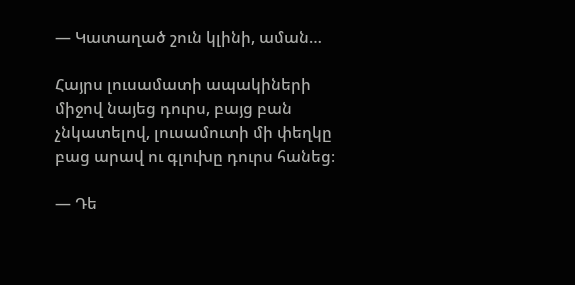— Կատաղած շուն կլինի, աման…

Հայրս լուսամատի ապակիների միջով նայեց դուրս, բայց բան չնկատելով, լուսամուտի մի փեղկը բաց արավ ու գլուխը դուրս հանեց։

— Դե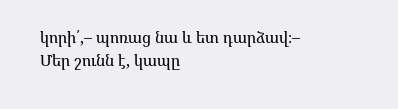կորի՛,– պոռաց նա և ետ դարձավ։– Մեր շունն է, կապը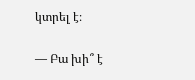կտրել է։

— Բա խի՞ է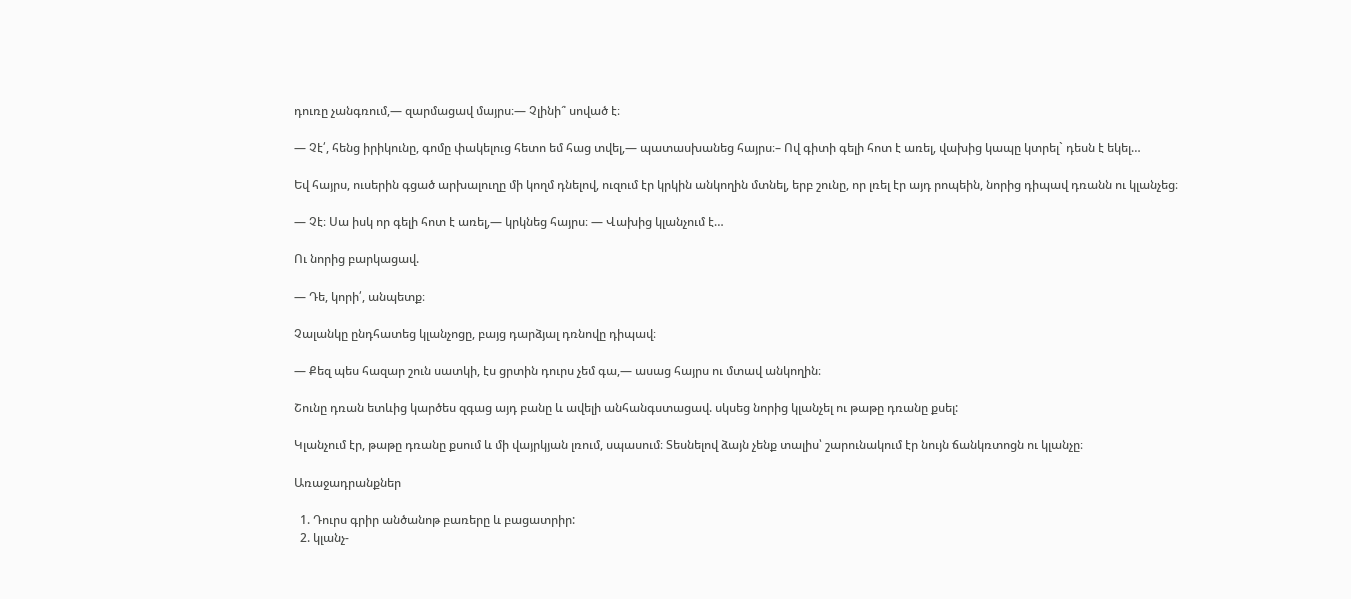դուռը չանգռում,— զարմացավ մայրս։— Չլինի՞ սոված է։

— Չէ՛, հենց իրիկունը, գոմը փակելուց հետո եմ հաց տվել,— պատասխանեց հայրս։– Ով գիտի գելի հոտ է առել, վախից կապը կտրել` դեսն է եկել…

Եվ հայրս, ուսերին գցած արխալուղը մի կողմ դնելով, ուզում էր կրկին անկողին մտնել, երբ շունը, որ լռել էր այդ րոպեին, նորից դիպավ դռանն ու կլանչեց։

— Չէ։ Սա իսկ որ գելի հոտ է առել,— կրկնեց հայրս։ — Վախից կլանչում է…

Ու նորից բարկացավ.

— Դե, կորի՛, անպետք։

Չալանկը ընդհատեց կլանչոցը, բայց դարձյալ դռնովը դիպավ։

— Քեզ պես հազար շուն սատկի, էս ցրտին դուրս չեմ գա,— ասաց հայրս ու մտավ անկողին։

Շունը դռան ետևից կարծես զգաց այդ բանը և ավելի անհանգստացավ. սկսեց նորից կլանչել ու թաթը դռանը քսել:

Կլանչում էր, թաթը դռանը քսում և մի վայրկյան լռում, սպասում։ Տեսնելով ձայն չենք տալիս՝ շարունակում էր նույն ճանկռտոցն ու կլանչը։

Առաջադրանքներ

  1. Դուրս գրիր անծանոթ բառերը և բացատրիր:
  2. կլանչ-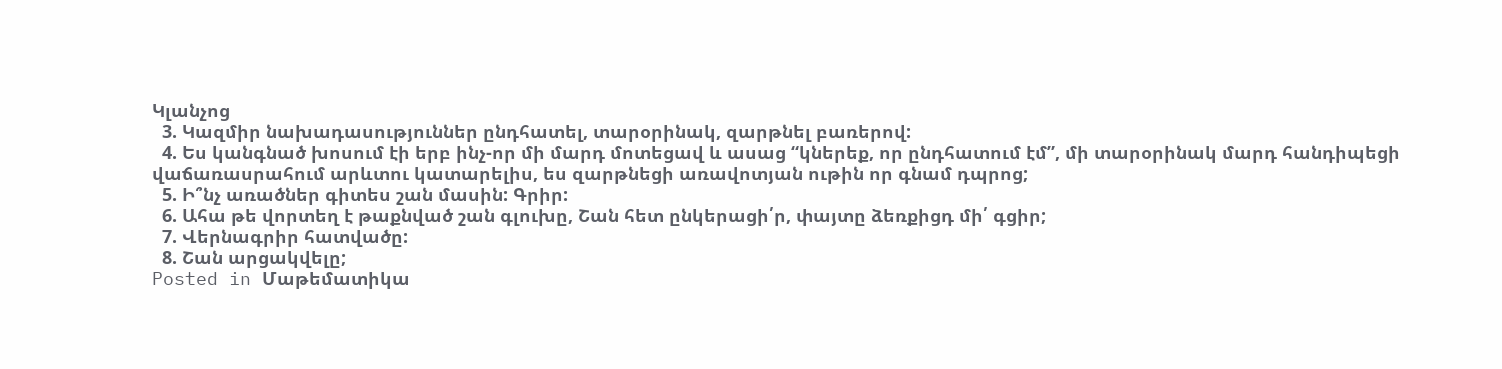Կլանչոց
  3. Կազմիր նախադասություններ ընդհատել, տարօրինակ, զարթնել բառերով:
  4. Ես կանգնած խոսում էի երբ ինչ-որ մի մարդ մոտեցավ և ասաց “կներեք, որ ընդհատում էմ”, մի տարօրինակ մարդ հանդիպեցի վաճառասրահում արևտու կատարելիս, ես զարթնեցի առավոտյան ութին որ գնամ դպրոց;
  5. Ի՞նչ առածներ գիտես շան մասին: Գրիր:
  6. Ահա թե վորտեղ է թաքնված շան գլուխը, Շան հետ ընկերացի՛ր, փայտը ձեռքիցդ մի՛ գցիր;
  7. Վերնագրիր հատվածը:
  8. Շան արցակվելը;
Posted in Մաթեմատիկա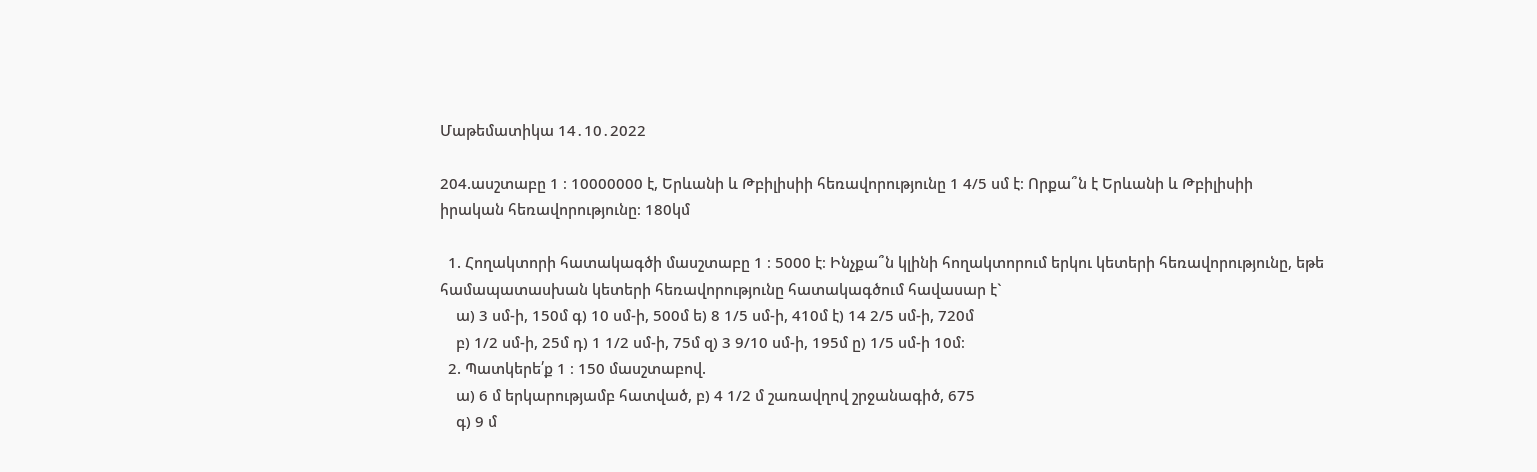Մաթեմատիկա 14․10․2022

204.ասշտաբը 1 ։ 10000000 է, Երևանի և Թբիլիսիի հեռավորությունը 1 4/5 սմ է։ Որքա՞ն է Երևանի և Թբիլիսիի
իրական հեռավորությունը։ 180կմ

  1. Հողակտորի հատակագծի մասշտաբը 1 ։ 5000 է։ Ինչքա՞ն կլինի հողակտորում երկու կետերի հեռավորությունը, եթե համապատասխան կետերի հեռավորությունը հատակագծում հավասար է`
    ա) 3 սմ-ի, 150մ գ) 10 սմ-ի, 500մ ե) 8 1/5 սմ-ի, 410մ է) 14 2/5 սմ-ի, 720մ
    բ) 1/2 սմ-ի, 25մ դ) 1 1/2 սմ-ի, 75մ զ) 3 9/10 սմ-ի, 195մ ը) 1/5 սմ-ի 10մ։
  2. Պատկերե՛ք 1 ։ 150 մասշտաբով.
    ա) 6 մ երկարությամբ հատված, բ) 4 1/2 մ շառավղով շրջանագիծ, 675
    գ) 9 մ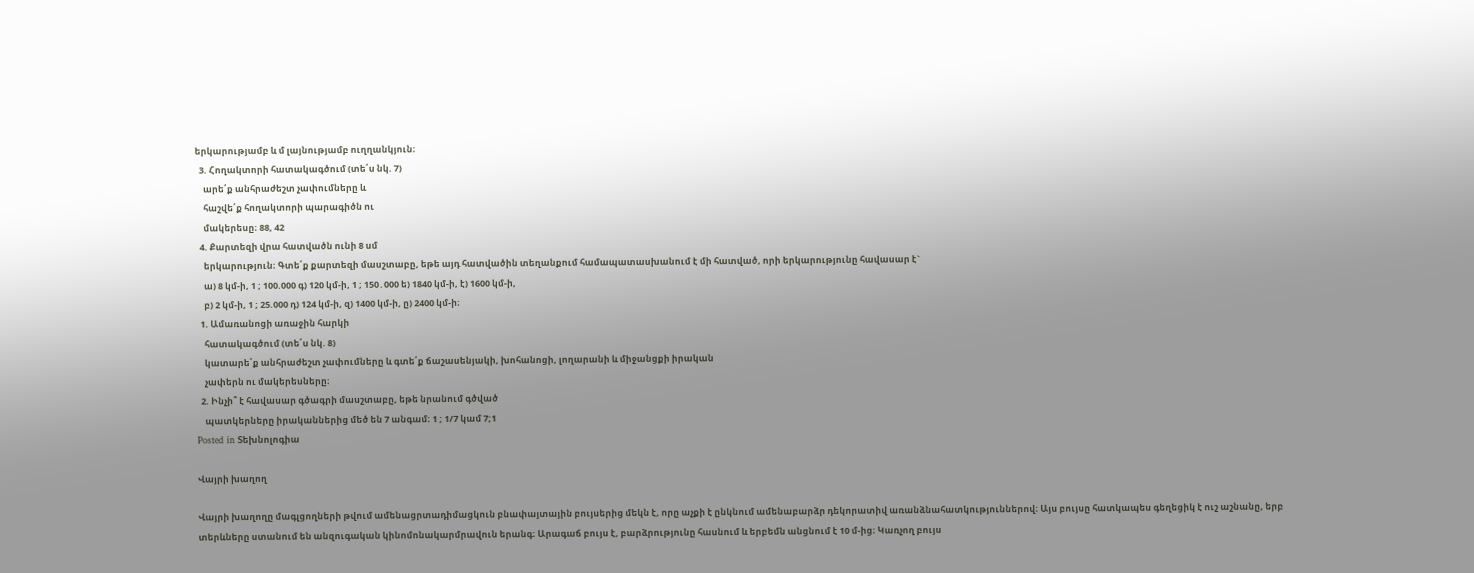երկարությամբ և մ լայնությամբ ուղղանկյուն։
  3. Հողակտորի հատակագծում (տե՛ս նկ. 7)
    արե՛ք անհրաժեշտ չափումները և
    հաշվե՛ք հողակտորի պարագիծն ու
    մակերեսը։ 88, 42
  4. Քարտեզի վրա հատվածն ունի 8 սմ
    երկարություն։ Գտե՛ք քարտեզի մասշտաբը, եթե այդ հատվածին տեղանքում համապատասխանում է մի հատված, որի երկարությունը հավասար է`
    ա) 8 կմ-ի, 1 ; 100.000 գ) 120 կմ-ի, 1 ; 150․000 ե) 1840 կմ-ի, է) 1600 կմ-ի,
    բ) 2 կմ-ի, 1 ; 25.000 դ) 124 կմ-ի, զ) 1400 կմ-ի, ը) 2400 կմ-ի։
  1. Ամառանոցի առաջին հարկի
    հատակագծում (տե՛ս նկ. 8)
    կատարե՛ք անհրաժեշտ չափումները և գտե՛ք ճաշասենյակի, խոհանոցի, լողարանի և միջանցքի իրական
    չափերն ու մակերեսները։
  2. Ինչի՞ է հավասար գծագրի մասշտաբը, եթե նրանում գծված
    պատկերները իրականներից մեծ են 7 անգամ։ 1 ; 1/7 կամ 7;1
Posted in Տեխնոլոգիա

Վայրի խաղող

Վայրի խաղողը մագլցողների թվում ամենացրտադիմացկուն բնափայտային բույսերից մեկն է, որը աչքի է ընկնում ամենաբարձր դեկորատիվ առանձնահատկություններով։ Այս բույսը հատկապես գեղեցիկ է ուշ աշնանը, երբ տերևները ստանում են անզուգական կինոմոնակարմրավուն երանգ։ Արագաճ բույս է, բարձրությունը հասնում և երբեմն անցնում է 10 մ-ից։ Կառչող բույս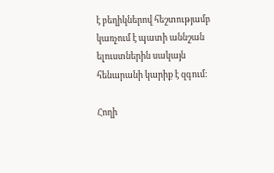է բեղիկներով հեշտությամբ կառչում է պատի աննշան ելուստներին սակայն հենարանի կարիք է զգում։

Հողի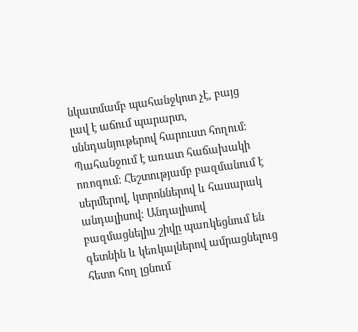նկատմամբ պահանջկոտ չէ, բայց լավ է աճում պարարտ, սննդանյութերով հարուստ հողում։ Պահանջում է առատ հաճախակի ոռոգում։ Հեշտությամբ բազմանում է սերմերով, կտրոններով և հասարակ անդալիսով։ Անդալիսով բազմացնելիս շիվը պառկեցնում են գետնին և կեռկալներով ամրացնելուց հետո հող լցնում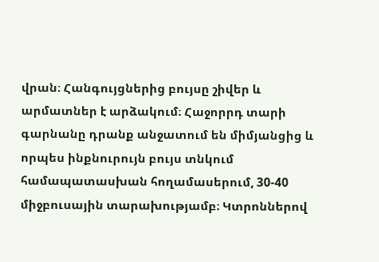վրան։ Հանգույցներից բույսը շիվեր և արմատներ է արձակում։ Հաջորրդ տարի գարնանը դրանք անջատում են միմյանցից և որպես ինքնուրույն բույս տնկում համապատասխան հողամասերում, 30-40 միջբուսային տարախությամբ։ Կտրոններով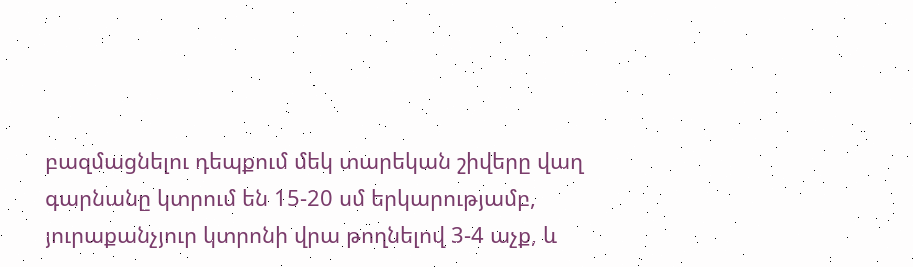բազմացնելու դեպքում մեկ տարեկան շիվերը վաղ գարնանը կտրում են 15-20 սմ երկարությամբ, յուրաքանչյուր կտրոնի վրա թողնելով 3-4 աչք, և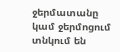ջերմատանը կամ ջերմոցում տնկում են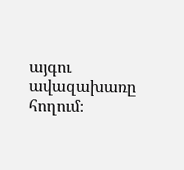այգու ավազախառը հողում։